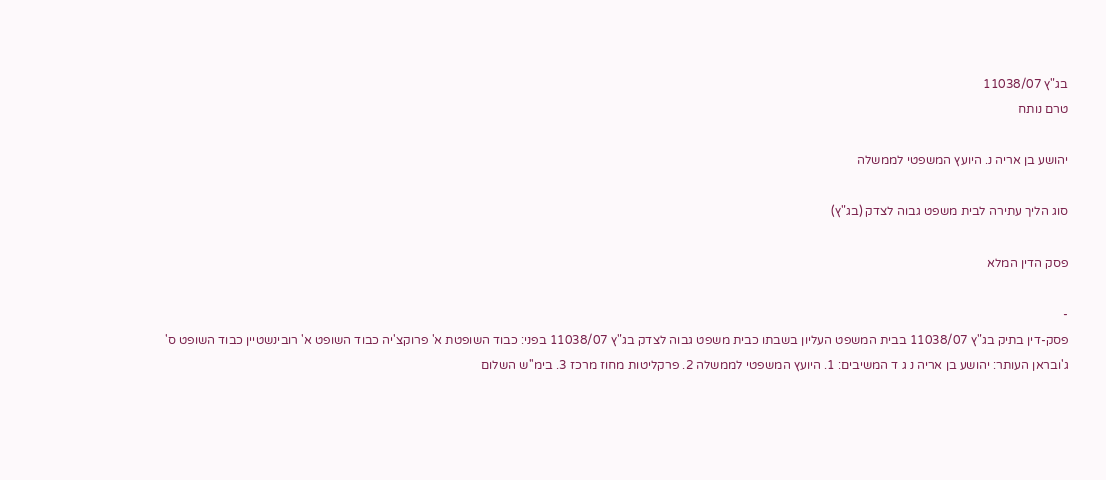בג"ץ 11038/07
טרם נותח

יהושע בן אריה נ. היועץ המשפטי לממשלה

סוג הליך עתירה לבית משפט גבוה לצדק (בג"ץ)

פסק הדין המלא

-
פסק-דין בתיק בג"ץ 11038/07 בבית המשפט העליון בשבתו כבית משפט גבוה לצדק בג"ץ 11038/07 בפני: כבוד השופטת א' פרוקצ'יה כבוד השופט א' רובינשטיין כבוד השופט ס' ג'ובראן העותר: יהושע בן אריה נ ג ד המשיבים: 1. היועץ המשפטי לממשלה 2. פרקליטות מחוז מרכז 3. בימ''ש השלום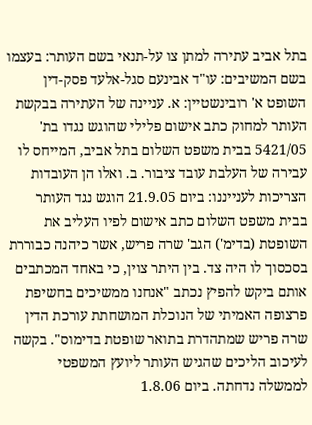בתל אביב עתירה למתן צו על-תנאי בשם העותר: בעצמו בשם המשיבים: עו"ד אבינעם סגל-אלעד פסק-דין השופט א' רובינשטיין: א. עניינה של העתירה בבקשת העותר למחוק כתב אישום פלילי שהוגש נגדו בת' 5421/05 בבית משפט השלום בתל אביב, המייחס לו עבירה של העלבת עובד ציבור. ב. ואלו הן העובדות הצריכות לענייננו: ביום 21.9.05 הוגש נגד העותר בבית משפט השלום כתב אישום לפיו העליב את השופטת (בדימ') הגב' שרה פריש, אשר כיהנה כבוררת בסכסוך לו היה צד. בין היתר צוין, כי באחד המכתבים אותם ביקש להפיץ נכתב "אנחנו ממשיכים בחשיפת פרצופה האמיתי של הנוכלת המושחתת עורכת הדין שרה פריש שמתהדרת בתואר שופטת בדימוס". בקשה לעיכוב הליכים שהגיש העותר ליועץ המשפטי לממשלה נדחתה. ביום 1.8.06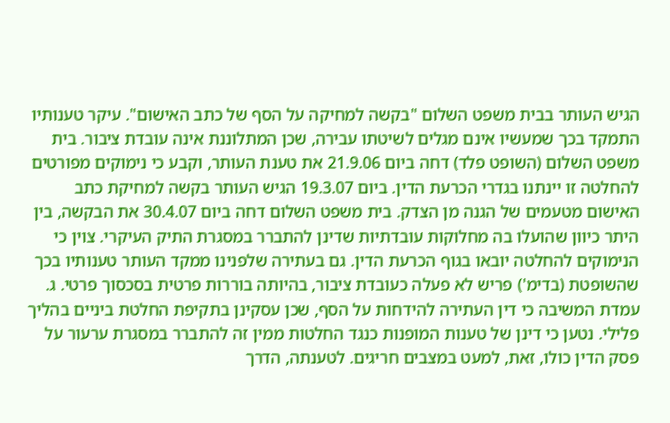הגיש העותר בבית משפט השלום "בקשה למחיקה על הסף של כתב האישום". עיקר טענותיו התמקד בכך שמעשיו אינם מגלים לשיטתו עבירה, שכן המתלוננת אינה עובדת ציבור. בית משפט השלום (השופט פלד) דחה ביום 21.9.06 את טענת העותר, וקבע כי נימוקים מפורטים להחלטה זו יינתנו בגדרי הכרעת הדין. ביום 19.3.07 הגיש העותר בקשה למחיקת כתב האישום מטעמים של הגנה מן הצדק. בית משפט השלום דחה ביום 30.4.07 את הבקשה, בין היתר כיוון שהועלו בה מחלוקות עובדתיות שדינן להתברר במסגרת התיק העיקרי. צוין כי הנימוקים להחלטה יובאו בגוף הכרעת הדין. גם בעתירה שלפנינו ממקד העותר טענותיו בכך שהשופטת (בדימ') פריש לא פעלה כעובדת ציבור, בהיותה בוררות פרטית בסכסוך פרטי. ג. עמדת המשיבה כי דין העתירה להידחות על הסף, שכן עסקינן בתקיפת החלטת ביניים בהליך פלילי. נטען כי דינן של טענות המופנות כנגד החלטות ממין זה להתברר במסגרת ערעור על פסק הדין כולו, זאת, למעט במצבים חריגים. לטענתה, הדרך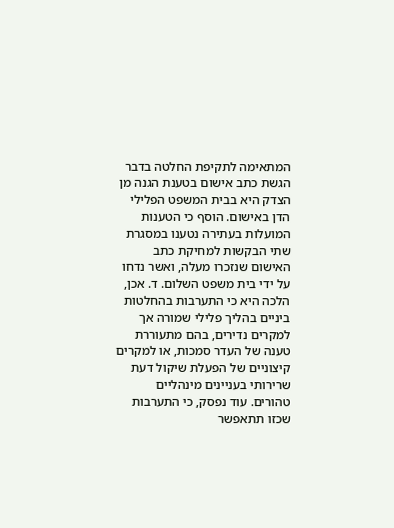המתאימה לתקיפת החלטה בדבר הגשת כתב אישום בטענת הגנה מן הצדק היא בבית המשפט הפלילי הדן באישום. הוסף כי הטענות המועלות בעתירה נטענו במסגרת שתי הבקשות למחיקת כתב האישום שנזכרו מעלה, ואשר נדחו על ידי בית משפט השלום. ד. אכן, הלכה היא כי התערבות בהחלטות ביניים בהליך פלילי שמורה אך למקרים נדירים, בהם מתעוררת טענה של העדר סמכות, או למקרים קיצוניים של הפעלת שיקול דעת שרירותי בעניינים מינהליים טהורים. עוד נפסק, כי התערבות שכזו תתאפשר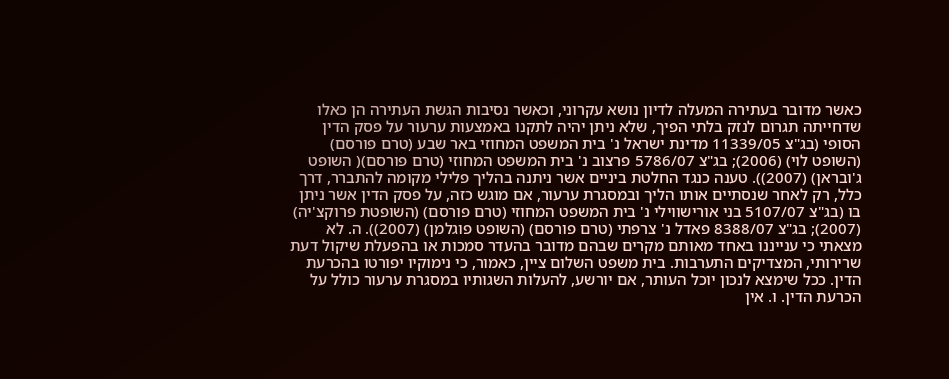כאשר מדובר בעתירה המעלה לדיון נושא עקרוני, וכאשר נסיבות הגשת העתירה הן כאלו שדחייתה תגרום לנזק בלתי הפיך, שלא ניתן יהיה לתקנו באמצעות ערעור על פסק הדין הסופי (בג"צ 11339/05 מדינת ישראל נ' בית המשפט המחוזי באר שבע (טרם פורסם) (השופט לוי) (2006); בג"צ 5786/07 פרצוב נ' בית המשפט המחוזי (טרם פורסם)( השופט ג'ובראן) (2007)). טענה כנגד החלטת ביניים אשר ניתנה בהליך פלילי מקומה להתברר, דרך כלל, רק לאחר שנסתיים אותו הליך ובמסגרת ערעור, אם מוגש כזה, על פסק הדין אשר ניתן בו (בג"צ 5107/07 בני אורישווילי נ' בית המשפט המחוזי (טרם פורסם) (השופטת פרוקצ'יה) (2007); בג"צ 8388/07 פאדל נ' צרפתי (טרם פורסם) (השופט פוגלמן) (2007)). ה. לא מצאתי כי ענייננו באחד מאותם מקרים שבהם מדובר בהעדר סמכות או בהפעלת שיקול דעת שרירותי, המצדיקים התערבות. בית משפט השלום ציין, כאמור, כי נימוקיו יפורטו בהכרעת הדין. ככל שימצא לנכון יוכל העותר, אם יורשע, להעלות השגותיו במסגרת ערעור כולל על הכרעת הדין. ו. אין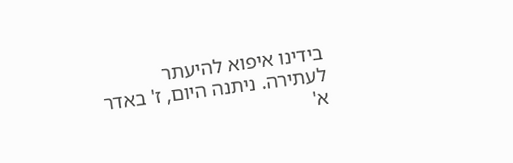בידינו איפוא להיעתר לעתירה. ניתנה היום, ז' באדר א'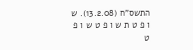התשס"ח (13.2.08). ש ו פ ט ת ש ו פ ט ש ו פ ט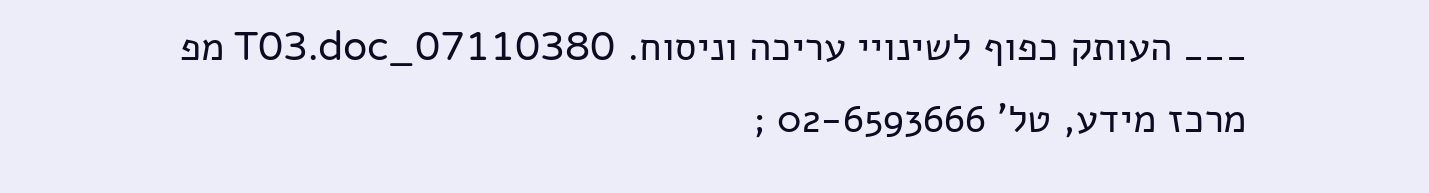___ העותק כפוף לשינויי עריכה וניסוח. 07110380_T03.doc מפ מרכז מידע, טל' 02-6593666 ;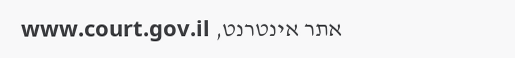אתר אינטרנט, www.court.gov.il